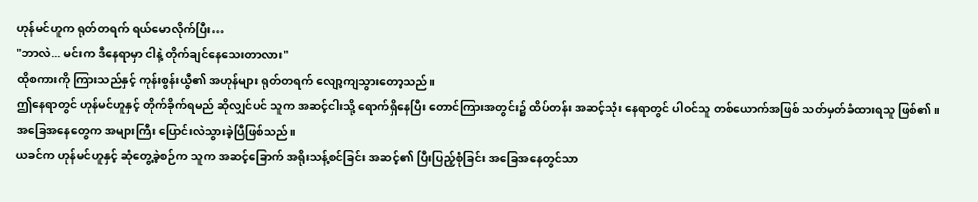ဟုန်မင်ဟူက ရုတ်တရက် ရယ်မောလိုက်ပြီး…
"ဘာလဲ... မင်းက ဒီနေရာမှာ ငါနဲ့ တိုက်ချင်နေသေးတာလား"
ထိုစကားကို ကြားသည်နှင့် ကုန်းစွန်းယွီ၏ အဟုန်များ ရုတ်တရက် လျော့ကျသွားတော့သည်။
ဤနေရာတွင် ဟုန်မင်ဟူနှင့် တိုက်ခိုက်ရမည် ဆိုလျှင်ပင် သူက အဆင့်ငါးသို့ ရောက်ရှိနေပြီး တောင်ကြားအတွင်း၌ ထိပ်တန်း အဆင့်သုံး နေရာတွင် ပါဝင်သူ တစ်ယောက်အဖြစ် သတ်မှတ်ခံထားရသူ ဖြစ်၏။
အခြေအနေတွေက အများကြီး ပြောင်းလဲသွားခဲ့ပြီဖြစ်သည်။
ယခင်က ဟုန်မင်ဟူနှင့် ဆုံတွေ့ခဲ့စဉ်က သူက အဆင့်ခြောက် အရိုးသန့်စင်ခြင်း အဆင့်၏ ပြီးပြည့်စုံခြင်း အခြေအနေတွင်သာ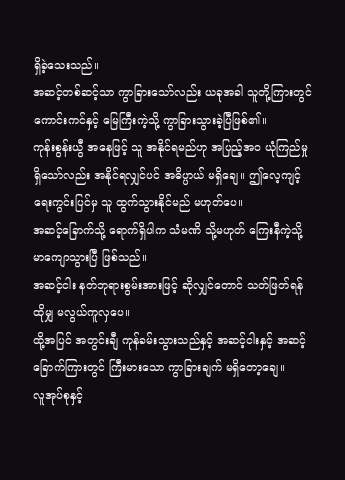ရှိခဲ့သေးသည်။
အဆင့်တစ်ဆင့်သာ ကွာခြားသော်လည်း ယခုအခါ သူတို့ကြားတွင် ကောင်းကင်နှင့် မြေကြီးကဲ့သို့ ကွာခြားသွားခဲ့ပြီဖြစ်၏။
ကုန်းစွန်းယွီ အနေဖြင့် သူ အနိုင်ရမည်ဟု အပြည့်အဝ ယုံကြည်မှု ရှိသော်လည်း အနိုင်ရလျှင်ပင် အဓိပ္ပာယ် မရှိချေ။ ဤလေ့ကျင့်ရေးကွင်းပြင်မှ သူ ထွက်သွားနိုင်မည် မဟုတ်ပေ။
အဆင့်ခြောက်သို့ ရောက်ရှိပါက သံမဏိ သို့မဟုတ် ကြေးနီကဲ့သို့ မာကျောသွားပြီ ဖြစ်သည်။
အဆင့်ငါး နတ်ဘုရားစွမ်းအားဖြင့် ဆိုလျှင်တောင် သတ်ဖြတ်ရန် ထိုမျှ မလွယ်ကူလှပေ။
ထို့အပြင် အတွင်းချီ ကုန်ခမ်းသွားသည်နှင့် အဆင့်ငါးနှင့် အဆင့်ခြောက်ကြားတွင် ကြီးမားသော ကွာခြားချက် မရှိတော့ချေ။
လူအုပ်စုနှင့်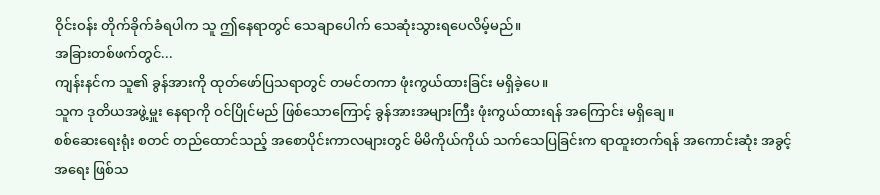ဝိုင်းဝန်း တိုက်ခိုက်ခံရပါက သူ ဤနေရာတွင် သေချာပေါက် သေဆုံးသွားရပေလိမ့်မည်။
အခြားတစ်ဖက်တွင်...
ကျန်းနင်က သူ၏ ခွန်အားကို ထုတ်ဖော်ပြသရာတွင် တမင်တကာ ဖုံးကွယ်ထားခြင်း မရှိခဲ့ပေ။
သူက ဒုတိယအဖွဲ့မှူး နေရာကို ဝင်ပြိုင်မည် ဖြစ်သောကြောင့် ခွန်အားအများကြီး ဖုံးကွယ်ထားရန် အကြောင်း မရှိချေ။
စစ်ဆေးရေးရုံး စတင် တည်ထောင်သည့် အစောပိုင်းကာလများတွင် မိမိကိုယ်ကိုယ် သက်သေပြခြင်းက ရာထူးတက်ရန် အကောင်းဆုံး အခွင့်အရေး ဖြစ်သ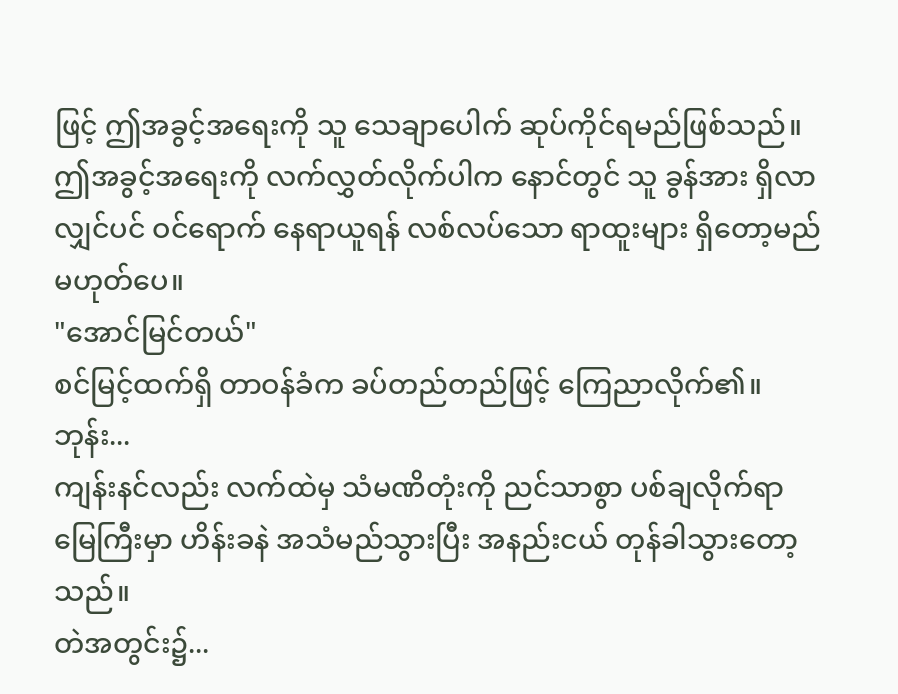ဖြင့် ဤအခွင့်အရေးကို သူ သေချာပေါက် ဆုပ်ကိုင်ရမည်ဖြစ်သည်။
ဤအခွင့်အရေးကို လက်လွှတ်လိုက်ပါက နောင်တွင် သူ ခွန်အား ရှိလာလျှင်ပင် ဝင်ရောက် နေရာယူရန် လစ်လပ်သော ရာထူးများ ရှိတော့မည် မဟုတ်ပေ။
"အောင်မြင်တယ်"
စင်မြင့်ထက်ရှိ တာဝန်ခံက ခပ်တည်တည်ဖြင့် ကြေညာလိုက်၏။
ဘုန်း...
ကျန်းနင်လည်း လက်ထဲမှ သံမဏိတုံးကို ညင်သာစွာ ပစ်ချလိုက်ရာ မြေကြီးမှာ ဟိန်းခနဲ အသံမည်သွားပြီး အနည်းငယ် တုန်ခါသွားတော့သည်။
တဲအတွင်း၌...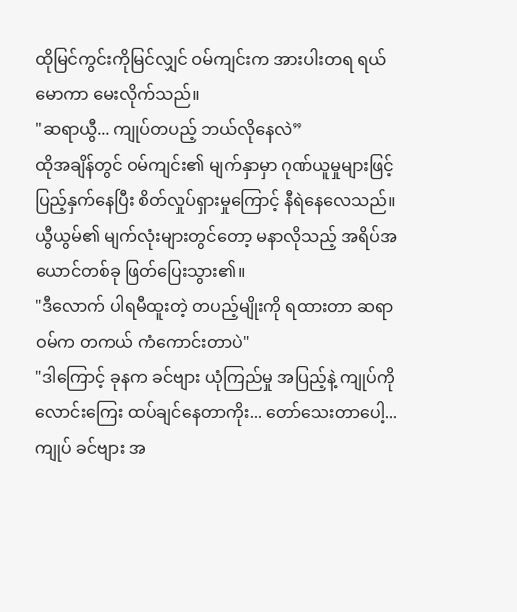ထိုမြင်ကွင်းကိုမြင်လျှင် ဝမ်ကျင်းက အားပါးတရ ရယ်မောကာ မေးလိုက်သည်။
"ဆရာယွီ... ကျုပ်တပည့် ဘယ်လိုနေလဲ”
ထိုအချိန်တွင် ဝမ်ကျင်း၏ မျက်နှာမှာ ဂုဏ်ယူမှုများဖြင့် ပြည့်နှက်နေပြီး စိတ်လှုပ်ရှားမှုကြောင့် နီရဲနေလေသည်။
ယွီယွမ်၏ မျက်လုံးများတွင်တော့ မနာလိုသည့် အရိပ်အယောင်တစ်ခု ဖြတ်ပြေးသွား၏။
"ဒီလောက် ပါရမီထူးတဲ့ တပည့်မျိုးကို ရထားတာ ဆရာဝမ်က တကယ် ကံကောင်းတာပဲ"
"ဒါကြောင့် ခုနက ခင်ဗျား ယုံကြည်မှု အပြည့်နဲ့ ကျုပ်ကို လောင်းကြေး ထပ်ချင်နေတာကိုး... တော်သေးတာပေါ့... ကျုပ် ခင်ဗျား အ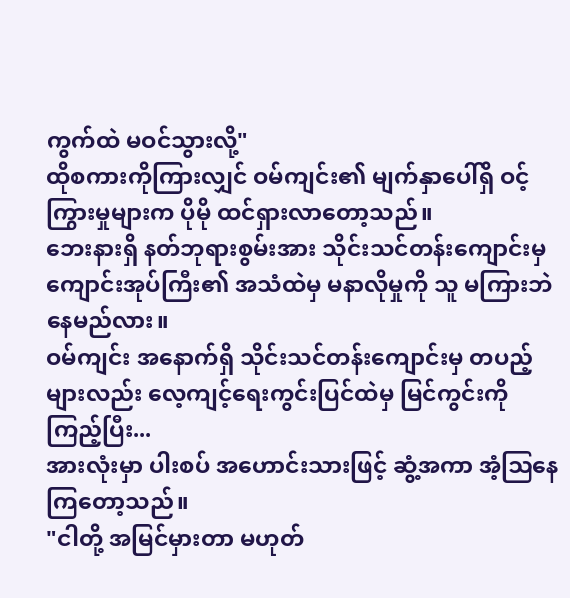ကွက်ထဲ မဝင်သွားလို့"
ထိုစကားကိုကြားလျှင် ဝမ်ကျင်း၏ မျက်နှာပေါ်ရှိ ဝင့်ကြွားမှုများက ပိုမို ထင်ရှားလာတော့သည်။
ဘေးနားရှိ နတ်ဘုရားစွမ်းအား သိုင်းသင်တန်းကျောင်းမှ ကျောင်းအုပ်ကြီး၏ အသံထဲမှ မနာလိုမှုကို သူ မကြားဘဲ နေမည်လား။
ဝမ်ကျင်း အနောက်ရှိ သိုင်းသင်တန်းကျောင်းမှ တပည့်များလည်း လေ့ကျင့်ရေးကွင်းပြင်ထဲမှ မြင်ကွင်းကို ကြည့်ပြီး...
အားလုံးမှာ ပါးစပ် အဟောင်းသားဖြင့် ဆွံ့အကာ အံ့ဩနေကြတော့သည်။
"ငါတို့ အမြင်မှားတာ မဟုတ်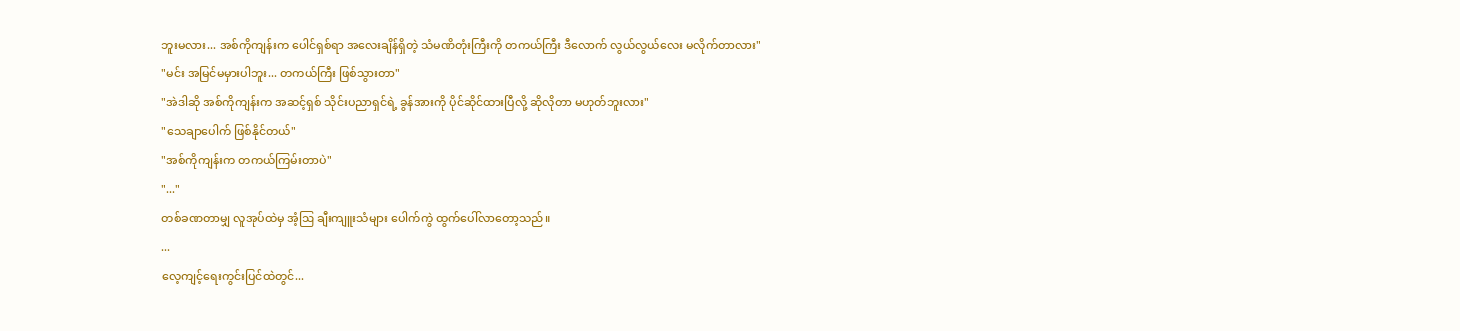ဘူးမလား... အစ်ကိုကျန်းက ပေါင်ရှစ်ရာ အလေးချိန်ရှိတဲ့ သံမဏိတုံးကြီးကို တကယ်ကြီး ဒီလောက် လွယ်လွယ်လေး မလိုက်တာလား"
"မင်း အမြင်မမှားပါဘူး... တကယ်ကြီး ဖြစ်သွားတာ"
"အဲဒါဆို အစ်ကိုကျန်းက အဆင့်ရှစ် သိုင်းပညာရှင်ရဲ့ ခွန်အားကို ပိုင်ဆိုင်ထားပြီလို့ ဆိုလိုတာ မဟုတ်ဘူးလား"
"သေချာပေါက် ဖြစ်နိုင်တယ်"
"အစ်ကိုကျန်းက တကယ်ကြမ်းတာပဲ"
"..."
တစ်ခဏတာမျှ လူအုပ်ထဲမှ အံ့ဩ ချီးကျူးသံများ ပေါက်ကွဲ ထွက်ပေါ်လာတော့သည်။
...
လေ့ကျင့်ရေးကွင်းပြင်ထဲတွင်...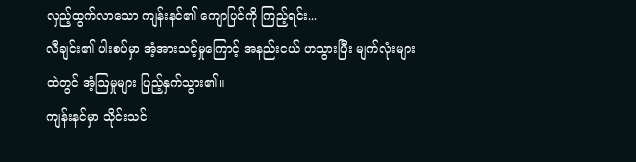လှည့်ထွက်လာသော ကျန်းနင်၏ ကျောပြင်ကို ကြည့်ရင်း...
လီချင်း၏ ပါးစပ်မှာ အံ့အားသင့်မှုကြောင့် အနည်းငယ် ဟသွားပြီး မျက်လုံးများထဲတွင် အံ့ဩမှုများ ပြည့်နှက်သွား၏။
ကျန်းနင်မှာ သိုင်းသင်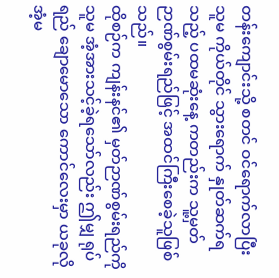တန်းကျောင်းသို့ စတင် ဝင်ရောက်လာပြီး သူမ ကိုယ်တိုင် သွားရောက် နှုတ်ဆက်ရသည့် ပထမဆုံးနေ့ ကတည်းက သူ့မှတ်ဉာဏ်စွမ်းရည်ဖြင့် အထင်ကြီးစေခဲ့သူဖြစ်သည်။
ထိုစဉ်က ကျန်းနင်၏ မှတ်ဉာဏ်စွမ်းရည်ကို သူမ အံ့အားသင့်ခဲ့ရသော်လည်း ဤမျှ ရုပ်ရည် ချောမောသော ကောင်လေးမှာ ယခုလို အံ့မ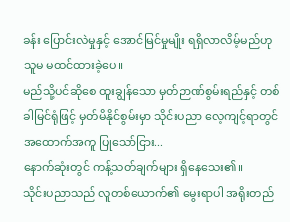ခန်း ပြောင်းလဲမှုနှင့် အောင်မြင်မှုမျိုး ရရှိလာလိမ့်မည်ဟု သူမ မထင်ထားခဲ့ပေ။
မည်သို့ပင်ဆိုစေ ထူးချွန်သော မှတ်ဉာဏ်စွမ်းရည်နှင့် တစ်ခါမြင်ရုံဖြင့် မှတ်မိနိုင်စွမ်းမှာ သိုင်းပညာ လေ့ကျင့်ရာတွင် အထောက်အကူ ပြုသော်ငြား...
နောက်ဆုံးတွင် ကန့်သတ်ချက်များ ရှိနေသေး၏။
သိုင်းပညာသည် လူတစ်ယောက်၏ မွေးရာပါ အရိုးတည်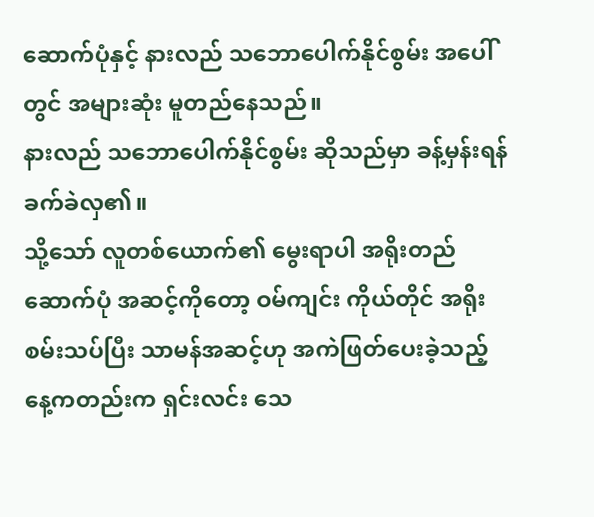ဆောက်ပုံနှင့် နားလည် သဘောပေါက်နိုင်စွမ်း အပေါ်တွင် အများဆုံး မူတည်နေသည်။
နားလည် သဘောပေါက်နိုင်စွမ်း ဆိုသည်မှာ ခန့်မှန်းရန် ခက်ခဲလှ၏။
သို့သော် လူတစ်ယောက်၏ မွေးရာပါ အရိုးတည်ဆောက်ပုံ အဆင့်ကိုတော့ ဝမ်ကျင်း ကိုယ်တိုင် အရိုးစမ်းသပ်ပြီး သာမန်အဆင့်ဟု အကဲဖြတ်ပေးခဲ့သည့် နေ့ကတည်းက ရှင်းလင်း သေ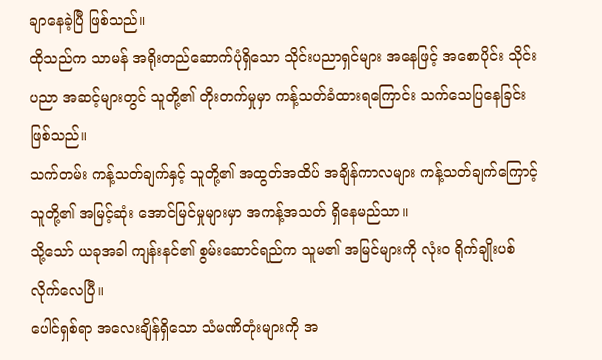ချာနေခဲ့ပြီ ဖြစ်သည်။
ထိုသည်က သာမန် အရိုးတည်ဆောက်ပုံရှိသော သိုင်းပညာရှင်များ အနေဖြင့် အစောပိုင်း သိုင်းပညာ အဆင့်များတွင် သူတို့၏ တိုးတက်မှုမှာ ကန့်သတ်ခံထားရကြောင်း သက်သေပြနေခြင်းဖြစ်သည်။
သက်တမ်း ကန့်သတ်ချက်နှင့် သူတို့၏ အထွတ်အထိပ် အချိန်ကာလများ ကန့်သတ်ချက်ကြောင့် သူတို့၏ အမြင့်ဆုံး အောင်မြင်မှုများမှာ အကန့်အသတ် ရှိနေမည်သာ။
သို့သော် ယခုအခါ ကျန်းနင်၏ စွမ်းဆောင်ရည်က သူမ၏ အမြင်များကို လုံးဝ ရိုက်ချိုးပစ်လိုက်လေပြီ။
ပေါင်ရှစ်ရာ အလေးချိန်ရှိသော သံမဏိတုံးများကို အ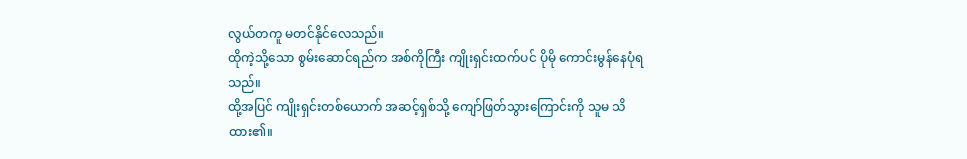လွယ်တကူ မတင်နိုင်လေသည်။
ထိုကဲ့သို့သော စွမ်းဆောင်ရည်က အစ်ကိုကြီး ကျိုးရှင်းထက်ပင် ပိုမို ကောင်းမွန်နေပုံရသည်။
ထို့အပြင် ကျိုးရှင်းတစ်ယောက် အဆင့်ရှစ်သို့ ကျော်ဖြတ်သွားကြောင်းကို သူမ သိထား၏။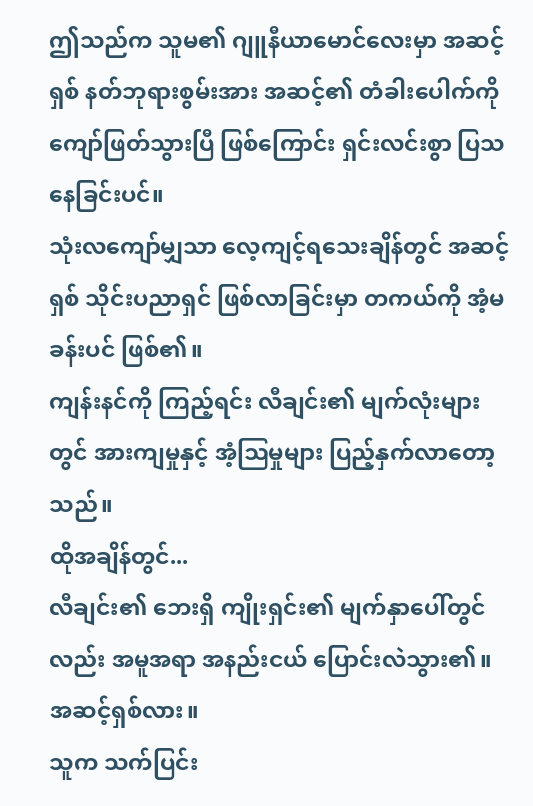ဤသည်က သူမ၏ ဂျူနီယာမောင်လေးမှာ အဆင့်ရှစ် နတ်ဘုရားစွမ်းအား အဆင့်၏ တံခါးပေါက်ကို ကျော်ဖြတ်သွားပြီ ဖြစ်ကြောင်း ရှင်းလင်းစွာ ပြသနေခြင်းပင်။
သုံးလကျော်မျှသာ လေ့ကျင့်ရသေးချိန်တွင် အဆင့်ရှစ် သိုင်းပညာရှင် ဖြစ်လာခြင်းမှာ တကယ်ကို အံ့မခန်းပင် ဖြစ်၏။
ကျန်းနင်ကို ကြည့်ရင်း လီချင်း၏ မျက်လုံးများတွင် အားကျမှုနှင့် အံ့ဩမှုများ ပြည့်နှက်လာတော့သည်။
ထိုအချိန်တွင်...
လီချင်း၏ ဘေးရှိ ကျိုးရှင်း၏ မျက်နှာပေါ်တွင်လည်း အမူအရာ အနည်းငယ် ပြောင်းလဲသွား၏။
အဆင့်ရှစ်လား။
သူက သက်ပြင်း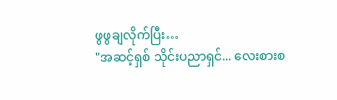ဖွဖွချလိုက်ပြီး…
"အဆင့်ရှစ် သိုင်းပညာရှင်... လေးစားစ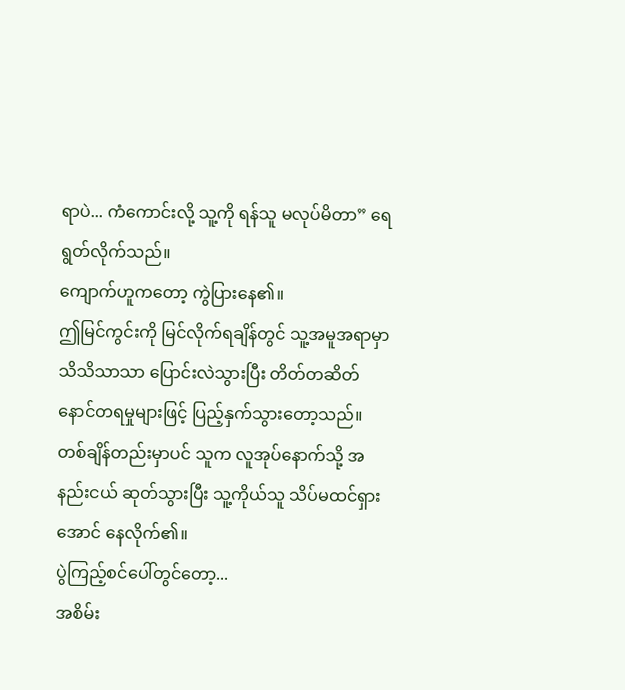ရာပဲ... ကံကောင်းလို့ သူ့ကို ရန်သူ မလုပ်မိတာ” ရေရွတ်လိုက်သည်။
ကျောက်ဟူကတော့ ကွဲပြားနေ၏။
ဤမြင်ကွင်းကို မြင်လိုက်ရချိန်တွင် သူ့အမူအရာမှာ သိသိသာသာ ပြောင်းလဲသွားပြီး တိတ်တဆိတ် နောင်တရမှုများဖြင့် ပြည့်နှက်သွားတော့သည်။
တစ်ချိန်တည်းမှာပင် သူက လူအုပ်နောက်သို့ အနည်းငယ် ဆုတ်သွားပြီး သူ့ကိုယ်သူ သိပ်မထင်ရှားအောင် နေလိုက်၏။
ပွဲကြည့်စင်ပေါ်တွင်တော့...
အစိမ်း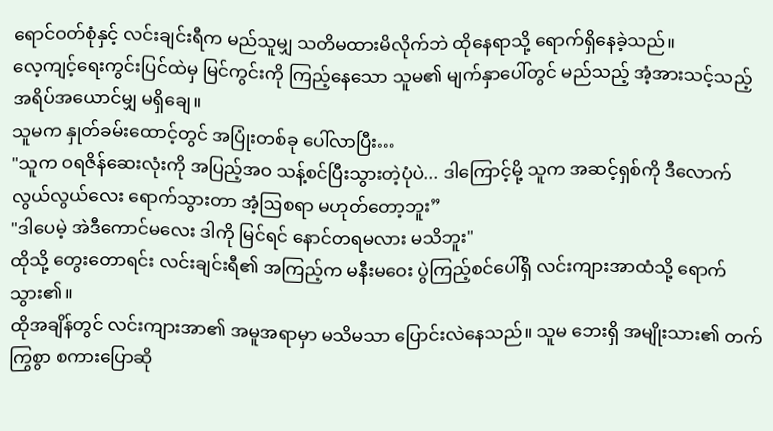ရောင်ဝတ်စုံနှင့် လင်းချင်းရီက မည်သူမျှ သတိမထားမိလိုက်ဘဲ ထိုနေရာသို့ ရောက်ရှိနေခဲ့သည်။
လေ့ကျင့်ရေးကွင်းပြင်ထဲမှ မြင်ကွင်းကို ကြည့်နေသော သူမ၏ မျက်နှာပေါ်တွင် မည်သည့် အံ့အားသင့်သည့် အရိပ်အယောင်မျှ မရှိချေ။
သူမက နှုတ်ခမ်းထောင့်တွင် အပြုံးတစ်ခု ပေါ်လာပြီး…
"သူက ဝရဇိန်ဆေးလုံးကို အပြည့်အဝ သန့်စင်ပြီးသွားတဲ့ပုံပဲ... ဒါကြောင့်မို့ သူက အဆင့်ရှစ်ကို ဒီလောက် လွယ်လွယ်လေး ရောက်သွားတာ အံ့ဩစရာ မဟုတ်တော့ဘူး”
"ဒါပေမဲ့ အဲဒီကောင်မလေး ဒါကို မြင်ရင် နောင်တရမလား မသိဘူး"
ထိုသို့ တွေးတောရင်း လင်းချင်းရီ၏ အကြည့်က မနီးမဝေး ပွဲကြည့်စင်ပေါ်ရှိ လင်းကျားအာထံသို့ ရောက်သွား၏။
ထိုအချိန်တွင် လင်းကျားအာ၏ အမူအရာမှာ မသိမသာ ပြောင်းလဲနေသည်။ သူမ ဘေးရှိ အမျိုးသား၏ တက်ကြွစွာ စကားပြောဆို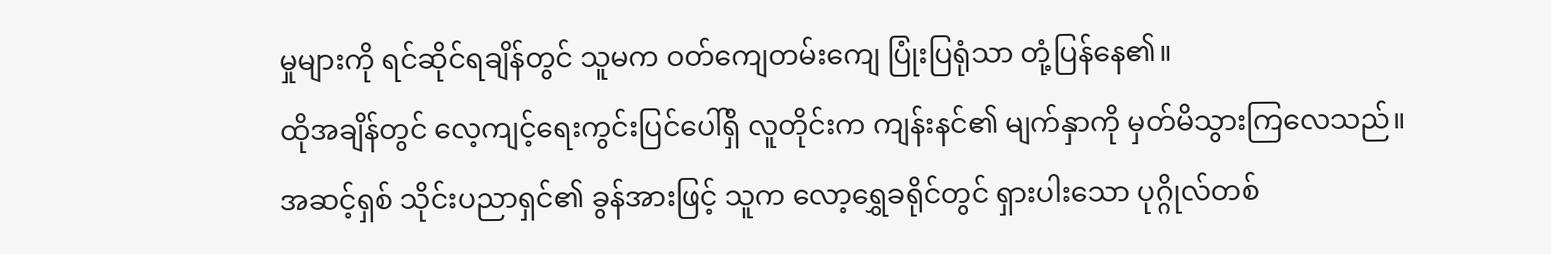မှုများကို ရင်ဆိုင်ရချိန်တွင် သူမက ဝတ်ကျေတမ်းကျေ ပြုံးပြရုံသာ တုံ့ပြန်နေ၏။
ထိုအချိန်တွင် လေ့ကျင့်ရေးကွင်းပြင်ပေါ်ရှိ လူတိုင်းက ကျန်းနင်၏ မျက်နှာကို မှတ်မိသွားကြလေသည်။
အဆင့်ရှစ် သိုင်းပညာရှင်၏ ခွန်အားဖြင့် သူက လော့ရွှေခရိုင်တွင် ရှားပါးသော ပုဂ္ဂိုလ်တစ်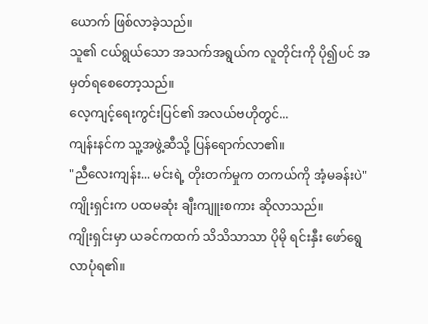ယောက် ဖြစ်လာခဲ့သည်။
သူ၏ ငယ်ရွယ်သော အသက်အရွယ်က လူတိုင်းကို ပို၍ပင် အမှတ်ရစေတော့သည်။
လေ့ကျင့်ရေးကွင်းပြင်၏ အလယ်ဗဟိုတွင်...
ကျန်းနင်က သူ့အဖွဲ့ဆီသို့ ပြန်ရောက်လာ၏။
"ညီလေးကျန်း... မင်းရဲ့ တိုးတက်မှုက တကယ်ကို အံ့မခန်းပဲ" ကျိုးရှင်းက ပထမဆုံး ချီးကျူးစကား ဆိုလာသည်။
ကျိုးရှင်းမှာ ယခင်ကထက် သိသိသာသာ ပိုမို ရင်းနှီး ဖော်ရွေလာပုံရ၏။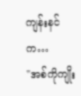ကျန်းနင်က…
"အစ်ကိုကျိုး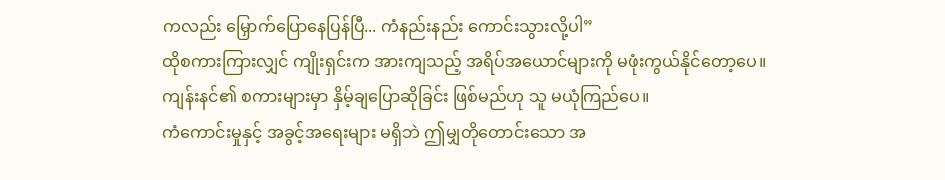ကလည်း မြှောက်ပြောနေပြန်ပြီ... ကံနည်းနည်း ကောင်းသွားလို့ပါ”
ထိုစကားကြားလျှင် ကျိုးရှင်းက အားကျသည့် အရိပ်အယောင်များကို မဖုံးကွယ်နိုင်တော့ပေ။
ကျန်းနင်၏ စကားများမှာ နှိမ့်ချပြောဆိုခြင်း ဖြစ်မည်ဟု သူ မယုံကြည်ပေ။
ကံကောင်းမှုနှင့် အခွင့်အရေးများ မရှိဘဲ ဤမျှတိုတောင်းသော အ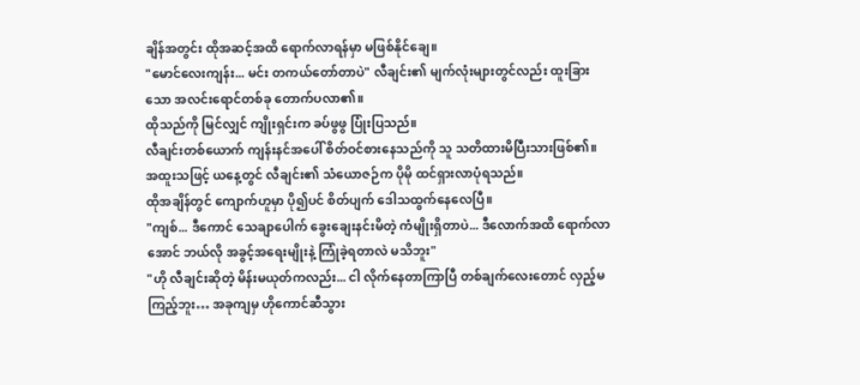ချိန်အတွင်း ထိုအဆင့်အထိ ရောက်လာရန်မှာ မဖြစ်နိုင်ချေ။
"မောင်လေးကျန်း... မင်း တကယ်တော်တာပဲ" လီချင်း၏ မျက်လုံးများတွင်လည်း ထူးခြားသော အလင်းရောင်တစ်ခု တောက်ပလာ၏။
ထိုသည်ကို မြင်လျှင် ကျိုးရှင်းက ခပ်ဖွဖွ ပြုံးပြသည်။
လီချင်းတစ်ယောက် ကျန်းနင်အပေါ် စိတ်ဝင်စားနေသည်ကို သူ သတိထားမိပြီးသားဖြစ်၏။
အထူးသဖြင့် ယနေ့တွင် လီချင်း၏ သံယောဇဉ်က ပိုမို ထင်ရှားလာပုံရသည်။
ထိုအချိန်တွင် ကျောက်ဟူမှာ ပို၍ပင် စိတ်ပျက် ဒေါသထွက်နေလေပြီ။
"ကျစ်... ဒီကောင် သေချာပေါက် ခွေးချေးနင်းမိတဲ့ ကံမျိုးရှိတာပဲ... ဒီလောက်အထိ ရောက်လာအောင် ဘယ်လို အခွင့်အရေးမျိုးနဲ့ ကြုံခဲ့ရတာလဲ မသိဘူး"
"ဟို လီချင်းဆိုတဲ့ မိန်းမယုတ်ကလည်း... ငါ လိုက်နေတာကြာပြီ တစ်ချက်လေးတောင် လှည့်မကြည့်ဘူး… အခုကျမှ ဟိုကောင်ဆီသွား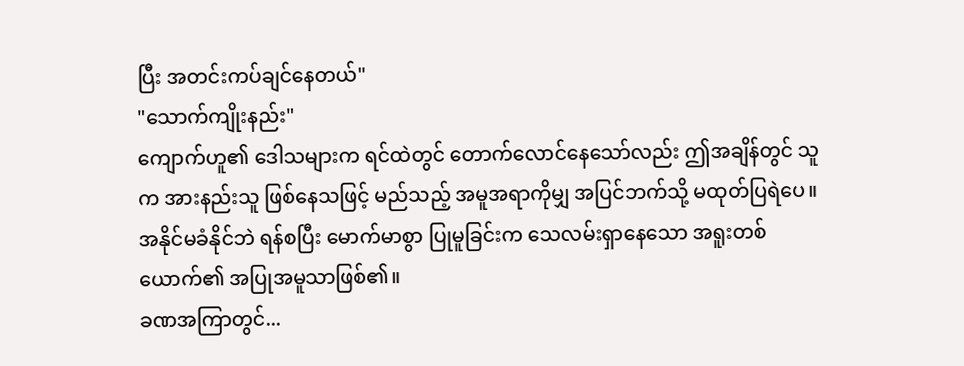ပြီး အတင်းကပ်ချင်နေတယ်"
"သောက်ကျိုးနည်း"
ကျောက်ဟူ၏ ဒေါသများက ရင်ထဲတွင် တောက်လောင်နေသော်လည်း ဤအချိန်တွင် သူက အားနည်းသူ ဖြစ်နေသဖြင့် မည်သည့် အမူအရာကိုမျှ အပြင်ဘက်သို့ မထုတ်ပြရဲပေ။
အနိုင်မခံနိုင်ဘဲ ရန်စပြီး မောက်မာစွာ ပြုမူခြင်းက သေလမ်းရှာနေသော အရူးတစ်ယောက်၏ အပြုအမူသာဖြစ်၏။
ခဏအကြာတွင်...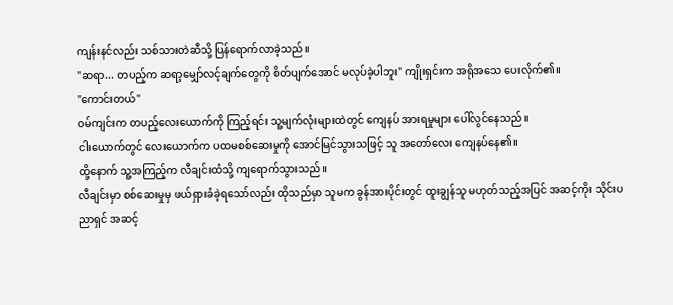ကျန်းနင်လည်း သစ်သားတဲဆီသို့ ပြန်ရောက်လာခဲ့သည်။
"ဆရာ... တပည့်က ဆရာ့မျှော်လင့်ချက်တွေကို စိတ်ပျက်အောင် မလုပ်ခဲ့ပါဘူး" ကျိုးရှင်းက အရိုအသေ ပေးလိုက်၏။
"ကောင်းတယ်"
ဝမ်ကျင်းက တပည့်လေးယောက်ကို ကြည့်ရင်း သူ့မျက်လုံးများထဲတွင် ကျေနပ် အားရမှုများ ပေါ်လွင်နေသည်။
ငါးယောက်တွင် လေးယောက်က ပထမစစ်ဆေးမှုကို အောင်မြင်သွားသဖြင့် သူ အတော်လေး ကျေနပ်နေ၏။
ထို့နောက် သူ့အကြည့်က လီချင်းထံသို့ ကျရောက်သွားသည်။
လီချင်းမှာ စစ်ဆေးမှုမှ ဖယ်ရှားခံခဲ့ရသော်လည်း ထိုသည်မှာ သူမက ခွန်အားပိုင်းတွင် ထူးချွန်သူ မဟုတ်သည့်အပြင် အဆင့်ကိုး သိုင်းပညာရှင် အဆင့်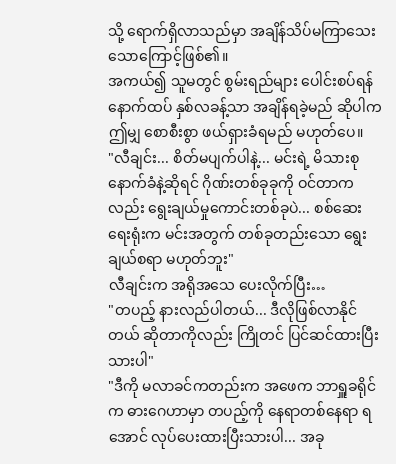သို့ ရောက်ရှိလာသည်မှာ အချိန်သိပ်မကြာသေးသောကြောင့်ဖြစ်၏။
အကယ်၍ သူမတွင် စွမ်းရည်များ ပေါင်းစပ်ရန် နောက်ထပ် နှစ်လခန့်သာ အချိန်ရခဲ့မည် ဆိုပါက ဤမျှ စောစီးစွာ ဖယ်ရှားခံရမည် မဟုတ်ပေ။
"လီချင်း... စိတ်မပျက်ပါနဲ့... မင်းရဲ့ မိသားစု နောက်ခံနဲ့ဆိုရင် ဂိုဏ်းတစ်ခုခုကို ဝင်တာကလည်း ရွေးချယ်မှုကောင်းတစ်ခုပဲ... စစ်ဆေးရေးရုံးက မင်းအတွက် တစ်ခုတည်းသော ရွေးချယ်စရာ မဟုတ်ဘူး"
လီချင်းက အရိုအသေ ပေးလိုက်ပြီး…
"တပည့် နားလည်ပါတယ်... ဒီလိုဖြစ်လာနိုင်တယ် ဆိုတာကိုလည်း ကြိုတင် ပြင်ဆင်ထားပြီးသားပါ"
"ဒီကို မလာခင်ကတည်းက အဖေက ဘာရှူခရိုင်က ဓားဂေဟာမှာ တပည့်ကို နေရာတစ်နေရာ ရအောင် လုပ်ပေးထားပြီးသားပါ... အခု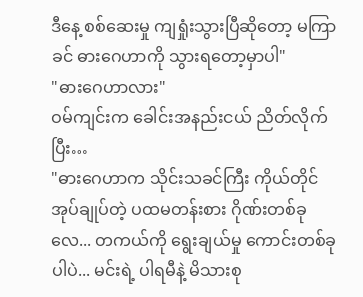ဒီနေ့ စစ်ဆေးမှု ကျရှုံးသွားပြီဆိုတော့ မကြာခင် ဓားဂေဟာကို သွားရတော့မှာပါ"
"ဓားဂေဟာလား"
ဝမ်ကျင်းက ခေါင်းအနည်းငယ် ညိတ်လိုက်ပြီး…
"ဓားဂေဟာက သိုင်းသခင်ကြီး ကိုယ်တိုင် အုပ်ချုပ်တဲ့ ပထမတန်းစား ဂိုဏ်းတစ်ခုလေ... တကယ်ကို ရွေးချယ်မှု ကောင်းတစ်ခုပါပဲ... မင်းရဲ့ ပါရမီနဲ့ မိသားစု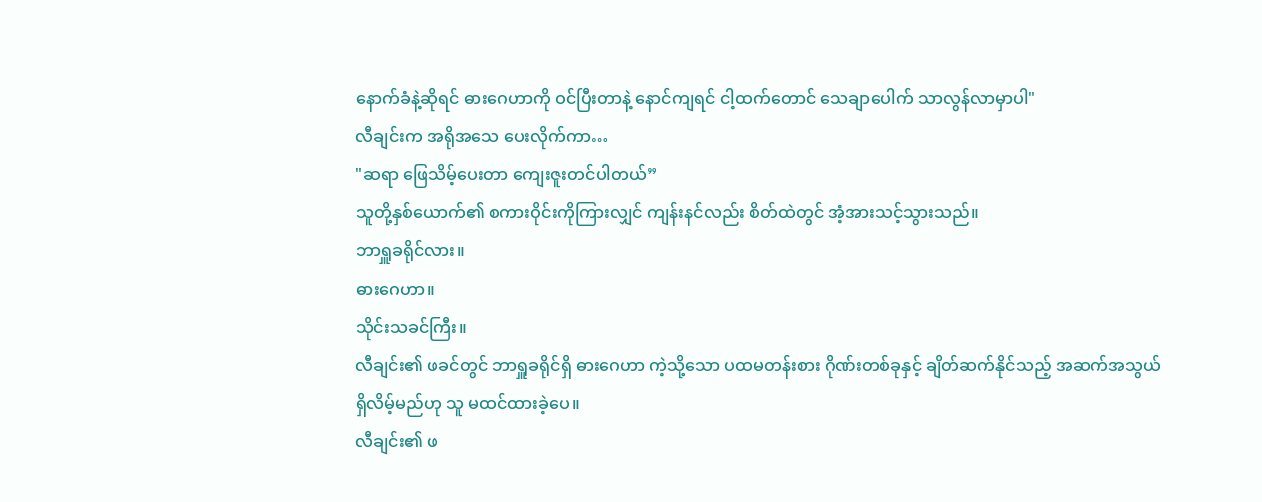နောက်ခံနဲ့ဆိုရင် ဓားဂေဟာကို ဝင်ပြီးတာနဲ့ နောင်ကျရင် ငါ့ထက်တောင် သေချာပေါက် သာလွန်လာမှာပါ"
လီချင်းက အရိုအသေ ပေးလိုက်ကာ…
"ဆရာ ဖြေသိမ့်ပေးတာ ကျေးဇူးတင်ပါတယ်”
သူတို့နှစ်ယောက်၏ စကားဝိုင်းကိုကြားလျှင် ကျန်းနင်လည်း စိတ်ထဲတွင် အံ့အားသင့်သွားသည်။
ဘာရှူခရိုင်လား။
ဓားဂေဟာ။
သိုင်းသခင်ကြီး။
လီချင်း၏ ဖခင်တွင် ဘာရှူခရိုင်ရှိ ဓားဂေဟာ ကဲ့သို့သော ပထမတန်းစား ဂိုဏ်းတစ်ခုနှင့် ချိတ်ဆက်နိုင်သည့် အဆက်အသွယ် ရှိလိမ့်မည်ဟု သူ မထင်ထားခဲ့ပေ။
လီချင်း၏ ဖ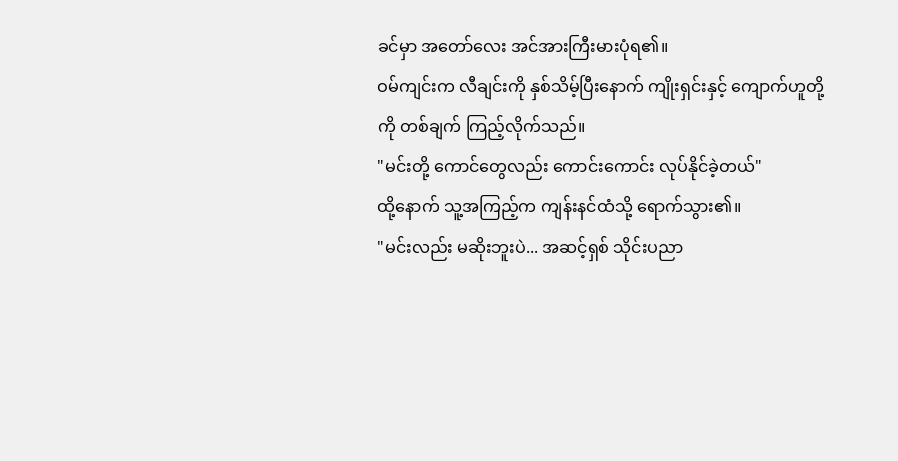ခင်မှာ အတော်လေး အင်အားကြီးမားပုံရ၏။
ဝမ်ကျင်းက လီချင်းကို နှစ်သိမ့်ပြီးနောက် ကျိုးရှင်းနှင့် ကျောက်ဟူတို့ကို တစ်ချက် ကြည့်လိုက်သည်။
"မင်းတို့ ကောင်တွေလည်း ကောင်းကောင်း လုပ်နိုင်ခဲ့တယ်"
ထို့နောက် သူ့အကြည့်က ကျန်းနင်ထံသို့ ရောက်သွား၏။
"မင်းလည်း မဆိုးဘူးပဲ... အဆင့်ရှစ် သိုင်းပညာ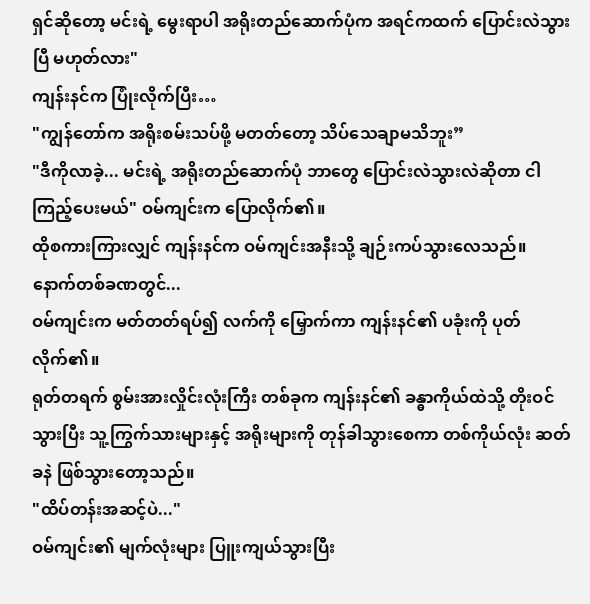ရှင်ဆိုတော့ မင်းရဲ့ မွေးရာပါ အရိုးတည်ဆောက်ပုံက အရင်ကထက် ပြောင်းလဲသွားပြီ မဟုတ်လား"
ကျန်းနင်က ပြုံးလိုက်ပြီး…
"ကျွန်တော်က အရိုးစမ်းသပ်ဖို့ မတတ်တော့ သိပ်သေချာမသိဘူး”
"ဒီကိုလာခဲ့... မင်းရဲ့ အရိုးတည်ဆောက်ပုံ ဘာတွေ ပြောင်းလဲသွားလဲဆိုတာ ငါ ကြည့်ပေးမယ်" ဝမ်ကျင်းက ပြောလိုက်၏။
ထိုစကားကြားလျှင် ကျန်းနင်က ဝမ်ကျင်းအနီးသို့ ချဉ်းကပ်သွားလေသည်။
နောက်တစ်ခဏတွင်...
ဝမ်ကျင်းက မတ်တတ်ရပ်၍ လက်ကို မြှောက်ကာ ကျန်းနင်၏ ပခုံးကို ပုတ်လိုက်၏။
ရုတ်တရက် စွမ်းအားလှိုင်းလုံးကြီး တစ်ခုက ကျန်းနင်၏ ခန္ဓာကိုယ်ထဲသို့ တိုးဝင်သွားပြီး သူ့ကြွက်သားများနှင့် အရိုးများကို တုန်ခါသွားစေကာ တစ်ကိုယ်လုံး ဆတ်ခနဲ ဖြစ်သွားတော့သည်။
"ထိပ်တန်းအဆင့်ပဲ..."
ဝမ်ကျင်း၏ မျက်လုံးများ ပြူးကျယ်သွားပြီး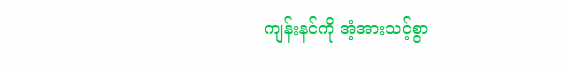ကျန်းနင်ကို အံ့အားသင့်စွာ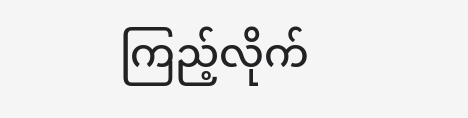ကြည့်လိုက်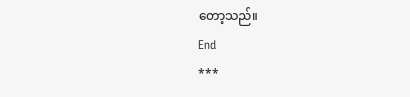တော့သည်။
End
***